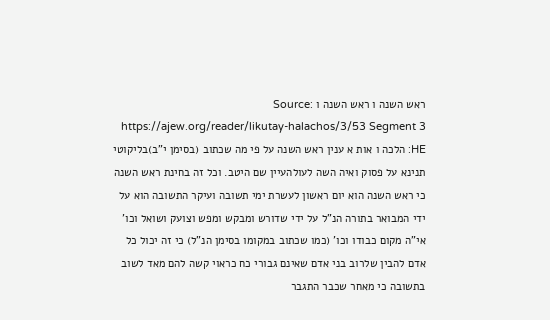ראש השנה ו ראש השנה ו Source: https://ajew.org/reader/likutay-halachos/3/53 Segment 3 HE: הלכה ו אות א ענין ראש השנה על פי מה שכתוב (בסימן י"ב)בליקוטי תנינא על פסוק ואיה השה לעולהעיין שם היטב. וכל זה בחינת ראש השנה כי ראש השנה הוא יום ראשון לעשרת ימי תשובה ועיקר התשובה הוא על ידי המבואר בתורה הנ"ל על ידי שדורש ומבקש ומפש וצועק ושואל וכו' אי"ה מקום כבודו וכו' (כמו שכתוב במקומו בסימן הנ"ל) כי זה יכול כל אדם להבין שלרוב בני אדם שאינם גבורי כח כראוי קשה להם מאד לשוב בתשובה כי מאחר שכבר התגבר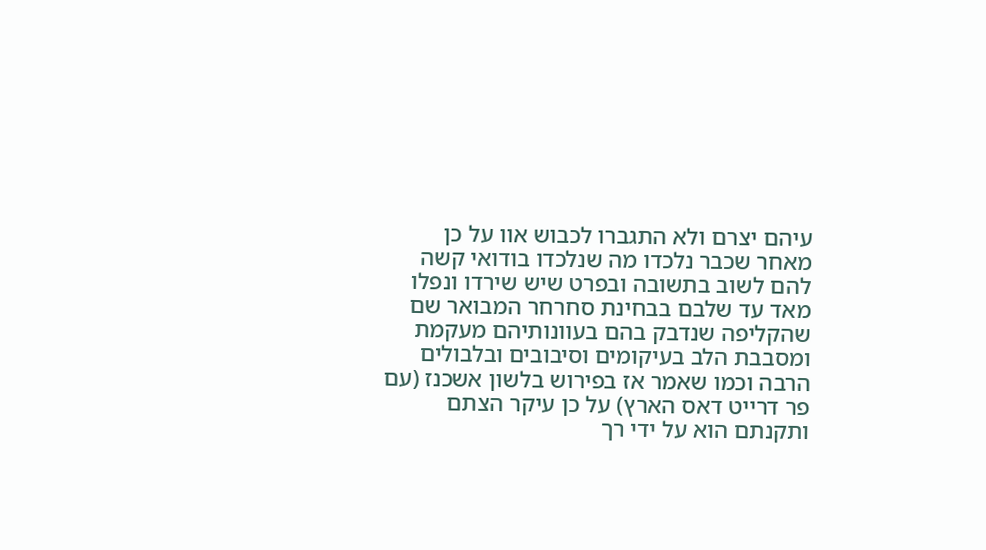עיהם יצרם ולא התגברו לכבוש אוו על כן מאחר שכבר נלכדו מה שנלכדו בודואי קשה להם לשוב בתשובה ובפרט שיש שירדו ונפלו מאד עד שלבם בבחינת סחרחר המבואר שם שהקליפה שנדבק בהם בעוונותיהם מעקמת ומסבבת הלב בעיקומים וסיבובים ובלבולים הרבה וכמו שאמר אז בפירוש בלשון אשכנז (עם פר דרייט דאס הארץ) על כן עיקר הצתם ותקנתם הוא על ידי רך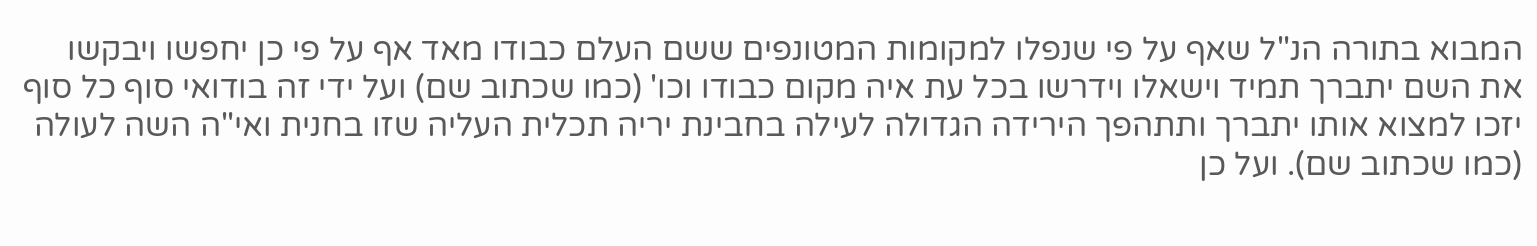המבוא בתורה הנ"ל שאף על פי שנפלו למקומות המטונפים ששם העלם כבודו מאד אף על פי כן יחפשו ויבקשו את השם יתברך תמיד וישאלו וידרשו בכל עת איה מקום כבודו וכו' (כמו שכתוב שם) ועל ידי זה בודואי סוף כל סוף יזכו למצוא אותו יתברך ותתהפך הירידה הגדולה לעילה בחבינת יריה תכלית העליה שזו בחנית ואי"ה השה לעולה (כמו שכתוב שם). ועל כן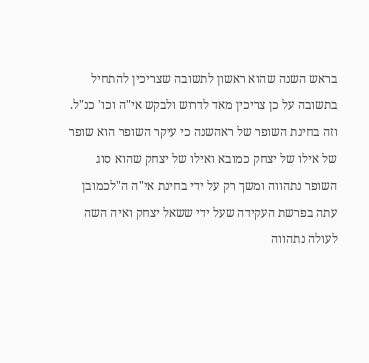בראש השנה שהוא ראשון לתשובה שצריכין להתחיל בתשובה על כן צריכין מאד לדרוש ולבקש אי"ה וכו' כנ"ל. וזה בחינת השופר של ראהשנה כי עיקר השופר הוא שופר של אילו של יצחק כמובא ואילו של יצחק שהוא סוג השופר נתהווה ומשך רק על ידי בחינת אי"ה ה"לכמובן עתה בפרשת העקידה שעל ידי ששאל יצחק ואיה השה לעולה נתהווה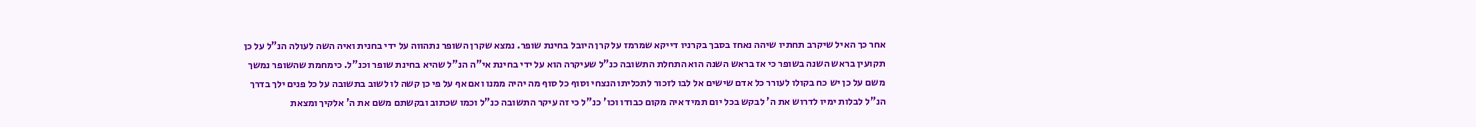אחר כך האיל שיקרב תחתיו שיהה נאחז בסבך בקרניו דייקא שמרמז על קרן היובל בחינת שופר. נמצא שקרן השופר נתהווה על ידי בחנית ואיה השה לעולה הנ"ל על כן תקועין בראש השנה בשופר כי אז בראש השנה הוא התחלת התשובה כנ"ל שעיקרה הוא על ידי בחינת אי"ה הנ"ל שהיא בחינת שופר וכנ"ל. כימחמת שהשופר נמשך משם על כן יש כח בקולו לעורר כל אדם שישים אל לבו לזכור לתכליתו הנצחי וסוף כל סוף מה יהיה ממנו ואם אף על פי כן קשה לו לשוב בתשובה על כל פנים ילך בדרך הנ"ל לבלות ימיו לדרוש את ה' לבקש בכל יום תמיד איה מקום כבודו וכו' כנ"ל כי זה עיקר התשובה כנ"ל וכמו שכתוב ובקשתם משם את ה' אלקיך ומצאת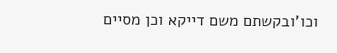וכו'ובקשתם משם דייקא וכן מסיים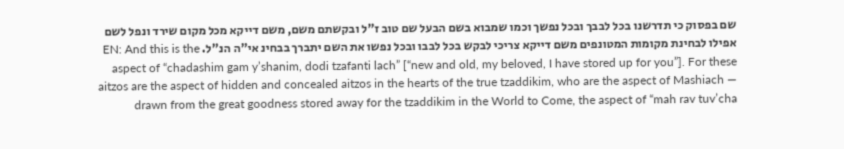שם בפסוק כי תדרשנו בכל לבבך ובכל נפשך וכמו שמבוא בשם הבעל שם טוב ז"ל ובקשתם משם, משם דייקא מכל מקום שירד ונפל לשם אפילו לבחינת מקומות המטונפים משם דייקא צריכי לבקש בכל לבבו ובכל נפשו את השם יתברך בבחינ אי"ה הנ"ל. EN: And this is the aspect of “chadashim gam y’shanim, dodi tzafanti lach” [“new and old, my beloved, I have stored up for you”]. For these aitzos are the aspect of hidden and concealed aitzos in the hearts of the true tzaddikim, who are the aspect of Mashiach — drawn from the great goodness stored away for the tzaddikim in the World to Come, the aspect of “mah rav tuv’cha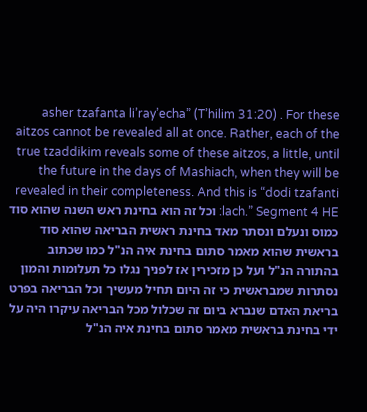asher tzafanta li’ray’echa” (T’hilim 31:20) . For these aitzos cannot be revealed all at once. Rather, each of the true tzaddikim reveals some of these aitzos, a little, until the future in the days of Mashiach, when they will be revealed in their completeness. And this is “dodi tzafanti lach.” Segment 4 HE: וכל זה הוא בחינת ראש השנה שהוא סוד כמוס ונעלם ונסתר מאד בחינת ראשית הבריאה שהוא סוד בראשית שהוא מאמר סתום בחינת איה הנ"ל כמו שכתוב בהתורה הנ"ל ועל כן מזכירין אז לפניך נגלו כל תעלומות והמון נסתרות שמבראשית כי זה היום תחיל מעשיך וכל הבריאה בפרט בריאת האדם שנברא ביום זה שכלול מכל הבריאה עיקרו היה על ידי בחינת בראשית מאמר סתום בחינת איה הנ"ל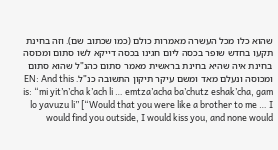שהוא כלו מכל העשרה מאמרות כולם (כמו שכתוב שם). וזה בחינת תקעו בחדש שופר בכסה ליום חגינו בכסה דייקא לשו סתום ומכוסה בחינת איה שהיא בחינת בראשית מאמר סתום כהנ"ל שהוא סתום ומכוסה ונעלם מאד ומשם עיקר תיקון התשובה כנ"ל. EN: And this is: “mi yit’n’cha k’ach li … emtza’acha ba’chutz eshak’cha, gam lo yavuzu li” [“Would that you were like a brother to me … I would find you outside, I would kiss you, and none would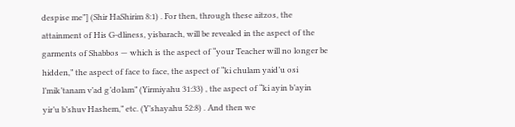despise me”] (Shir HaShirim 8:1) . For then, through these aitzos, the attainment of His G-dliness, yisbarach, will be revealed in the aspect of the garments of Shabbos — which is the aspect of “your Teacher will no longer be hidden,” the aspect of face to face, the aspect of “ki chulam yaid’u osi l’mik’tanam v’ad g’dolam” (Yirmiyahu 31:33) , the aspect of “ki ayin b’ayin yir’u b’shuv Hashem,” etc. (Y’shayahu 52:8) . And then we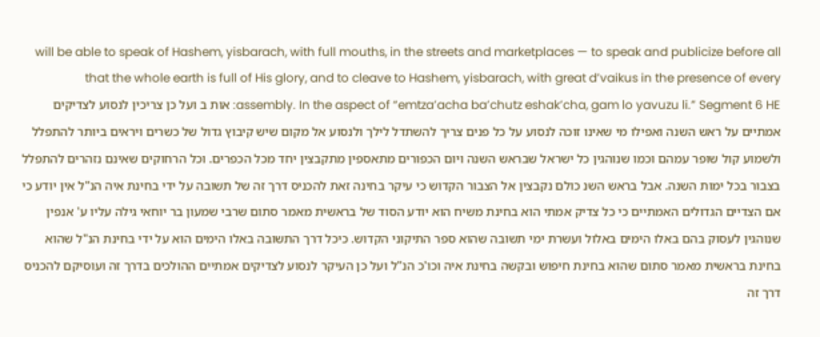will be able to speak of Hashem, yisbarach, with full mouths, in the streets and marketplaces — to speak and publicize before all that the whole earth is full of His glory, and to cleave to Hashem, yisbarach, with great d’vaikus in the presence of every assembly. In the aspect of “emtza’acha ba’chutz eshak’cha, gam lo yavuzu li.” Segment 6 HE: אות ב ועל כן צריכין לנסוע לצדיקים אמתיים על ראש השנה ואפילו מי שאינו זוכה לנסוע על כל פנים צריך להשתדל לילך ולנסוע אל מקום שיש קיבוץ גדול של כשרים ויראים ביותר להתפלל ולשמוע קול שופר עמהם וכמו שנוהגין כל ישראל שבראש השנה ויום הכפורים מתאספין מתקבצין יחד מכל הכפרים. וכל הרחוקים שאינם נזהרים להתפלל בצבור בכל ימות השנה. אבל בראש השנ כולם נקבצין אל הצבור הקדוש כי עיקר בחינה זאת להכניס דרך זה של תשובה על ידי בחינת איה הנ"ל אין יודע כי אם הצדיים הגדולים האמתיים כי כל צדיק אמתי הוא בחינת משיח הוא יודע הסוד של בראשית מאמר סתום שרבי שמעון בר יוחאי גילה עליו ע' אנפין שנוהגין לעסוק בהם באלו הימים באלול ועשרת ימי תשובה שהוא ספר התיקוני הקדוש. כיכל דרך התשובה באלו הימים הוא על ידי בחינת הנ"ל שהוא בחינת בראשית מאמר סתום שהוא בחינת חיפוש ובקשה בחינת איה וכו'כ הנ"ל ועל כן העיקר לנסוע לצדיקים אמתיים ההולכים בדרך זה ועוסיקם להכניס דרך זה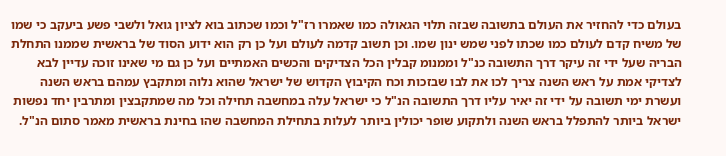בעולם כדי להחזיר את העולם בתשובה שבזה תלוי הגאולה כמו שאמרו רז"ל וכמו שכתוב בוא לציון גואל ולשבי פשע ביעקב כי שמו של משיח קדם לעולם כמו שכתו לפני שמש ינון שמו. וכן תשוב קדמה לעולם ועל כן רק הוא ידוע הסוד של בראשית שממנו התחלת הבריה שעל ידי זה עיקר דרך התשובה כנ"ל וממנומ קבלין הכל הצדיקים והכשים האמתיים ועל כן גם מי שאינו זוכה עדיין לבא לצדיקי אמת על ראש השנה צריך לכו את לבו שבזכות וכח הקיבוץ הקדוש של ישראל שהוא נלוה ומתקבץ עמהם בראש השנה ועשרת ימי תשובה על ידי זה יאיר עליו דרך התשובה הנ"ל כי ישראל עלה במחשבה תחילה וכל מה שמתקבצין ומתרבין יחד נפשות ישראל ביותר להתפלל בראש השנה ולתקוע שופר יכולין ביותר לעלות בתחילת המחשבה שהו בחינת בראשית מאמר סתום הנ"ל.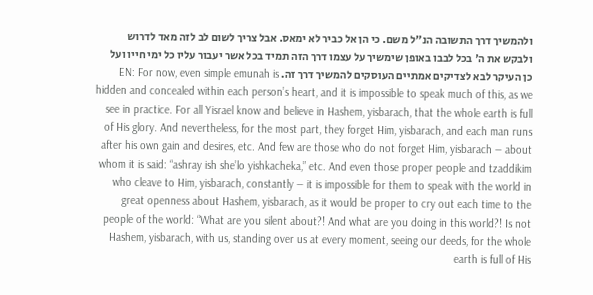ולהמשיך דרך התשובה הנ"ל משם. כי הן אל כביר לא ימאס. אבל צריך לשום לב לזה מאד לדרוש ולבקש את ה' בכל לבבו באופן שימשיך על עצמו דרך הזה תמיד בכל אשר יעבור עליו כל ימי חייו ועל כן העיקר לבא לצדיקים אמתיים העוסקים להמשיך דרך זה. EN: For now, even simple emunah is hidden and concealed within each person’s heart, and it is impossible to speak much of this, as we see in practice. For all Yisrael know and believe in Hashem, yisbarach, that the whole earth is full of His glory. And nevertheless, for the most part, they forget Him, yisbarach, and each man runs after his own gain and desires, etc. And few are those who do not forget Him, yisbarach — about whom it is said: “ashray ish she’lo yishkacheka,” etc. And even those proper people and tzaddikim who cleave to Him, yisbarach, constantly — it is impossible for them to speak with the world in great openness about Hashem, yisbarach, as it would be proper to cry out each time to the people of the world: “What are you silent about?! And what are you doing in this world?! Is not Hashem, yisbarach, with us, standing over us at every moment, seeing our deeds, for the whole earth is full of His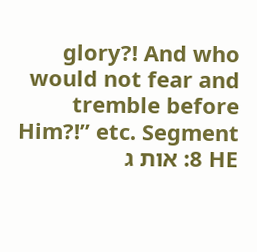glory?! And who would not fear and tremble before Him?!” etc. Segment 8 HE: אות ג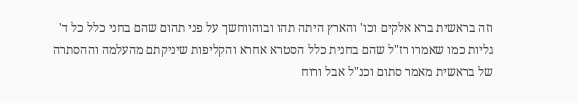וזה בראשית ברא אלקים וכו' והארץ היתה תהו ובוהווחשך על פני תהום שהם בחני כלל כל ד' גליות כמו שאמרו רז"ל שהם בחנית כלל הסטרא אחרא והקליפות שיניקתם מהעלמה וההסתרה של בראשית מאמר סתום וכנ"ל אבל ורוח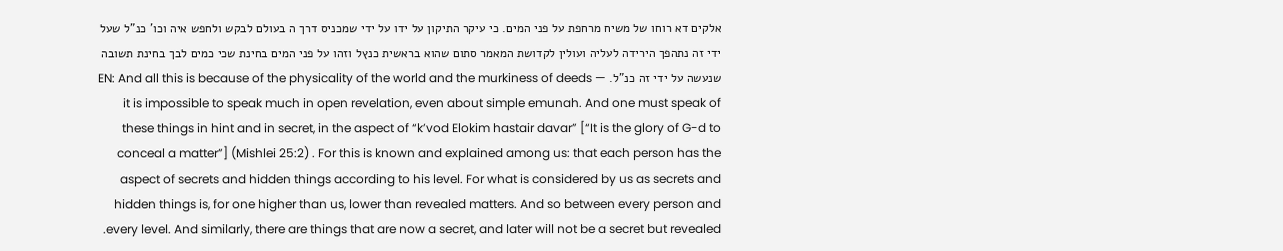אלקים דא רוחו של משיח מרחפת על פני המים. כי עיקר התיקון על ידו על ידי שמכניס דרך ה בעולם לבקש ולחפש איה וכו' כנ"ל שעל ידי זה נתהפך הירידה לעליה ועולין לקדושת המאמר סתום שהוא בראשית כנץל וזהו על פני המים בחינת שכי כמים לבך בחינת תשובה שנעשה על ידי זה כנ"ל. EN: And all this is because of the physicality of the world and the murkiness of deeds — it is impossible to speak much in open revelation, even about simple emunah. And one must speak of these things in hint and in secret, in the aspect of “k’vod Elokim hastair davar” [“It is the glory of G-d to conceal a matter”] (Mishlei 25:2) . For this is known and explained among us: that each person has the aspect of secrets and hidden things according to his level. For what is considered by us as secrets and hidden things is, for one higher than us, lower than revealed matters. And so between every person and every level. And similarly, there are things that are now a secret, and later will not be a secret but revealed.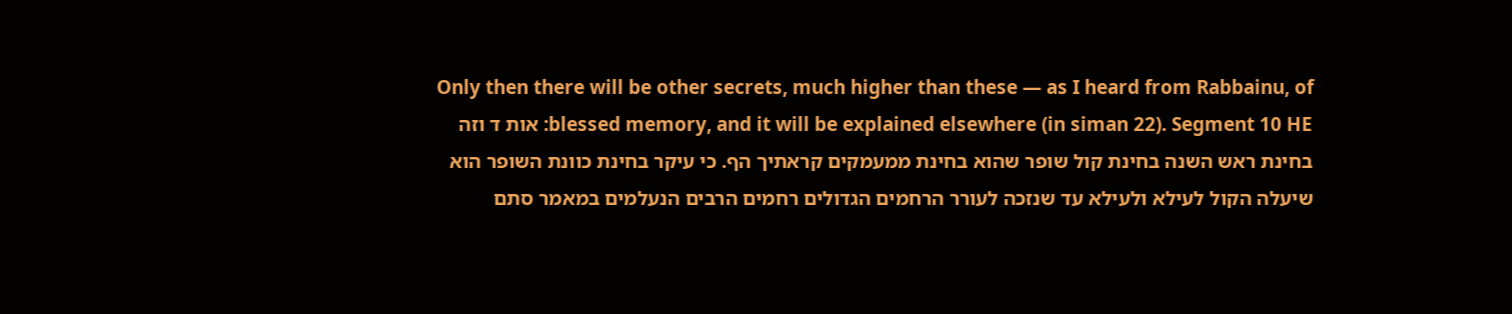Only then there will be other secrets, much higher than these — as I heard from Rabbainu, of blessed memory, and it will be explained elsewhere (in siman 22). Segment 10 HE: אות ד וזה בחינת ראש השנה בחינת קול שופר שהוא בחינת ממעמקים קראתיך הף. כי עיקר בחינת כוונת השופר הוא שיעלה הקול לעילא ולעילא עד שנזכה לעורר הרחמים הגדולים רחמים הרבים הנעלמים במאמר סתם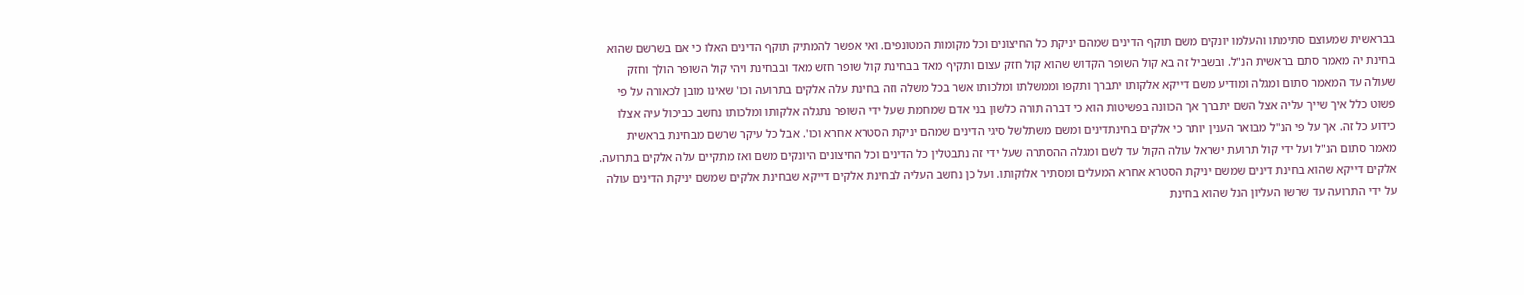בבראשית שמעוצם סתימתו והעלמו יונקים משם תוקף הדינים שמהם יניקת כל החיצונים וכל מקומות המטונפים. ואי אפשר להמתיק תוקף הדינים האלו כי אם בשרשם שהוא בחינת יה מאמר סתם בראשית הנ"ל. ובשביל זה בא קול השופר הקדוש שהוא קול חזק עצום ותקיף מאד בבחינת קול שופר חזש מאד ובבחינת ויהי קול השופר הולך וחזק שעולה עד המאמר סתום ומגלה ומודיע משם דייקא אלקותו יתברך ותקפו וממשלתו ומלכותו אשר בכל משלה וזה בחינת עלה אלקים בתרועה וכו' שאינו מובן לכאורה על פי פשוט כלל איך שייך עליה אצל השם יתברך אך הכוונה בפשיטות הוא כי דברה תורה כלשון בני אדם שמחמת שעל ידי השופר נתגלה אלקותו ומלכותו נחשב כביכול עיה אצלו כידוע כל זה. אך על פי הנ"ל מבואר הענין יותר כי אלקים בחינתדינים ומשם משתלשל סיגי הדינים שמהם יניקת הסטרא אחרא וכו'. אבל כל עיקר שרשם מבחינת בראשית מאמר סתום הנ"ל ועל ידי קול תרועת ישראל עולה הקול עד לשם ומגלה ההסתרה שעל ידי זה נתבטלין כל הדינים וכל החיצונים היונקים משם ואז מתקיים עלה אלקים בתרועה. אלקים דייקא שהוא בחינת דינים שמשם יניקת הסטרא אחרא המעלים ומסתיר אלוקותו. ועל כן נחשב העליה לבחינת אלקים דייקא שבחינת אלקים שמשם יניקת הדינים עולה על ידי התרועה עד שרשו העליון הנל שהוא בחינת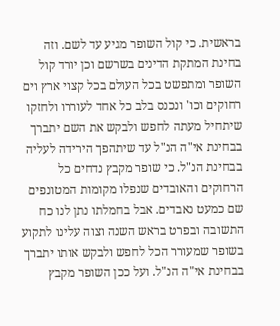בראשית. כי קול השופר מגיע עד לשם. וזה בחינת המתקת הדינים בשרשם וכן יורד קול השופר ומתפשט בכל העולם בכל קצוי ארץ וים רחוקים וכו' ונכנס בלב כל אחד לעוררו ולחזקו שיתחיל מעתה לחפש ולבקש את השם יתברך בבחינת אי"ה הנ"ל עד שיתהפך הירידה לעליה בבחינת הנ"ל. כי שופר מקבץ נדחים כל הרחוקים והאובדים שנפלו מקומות המטונפים שם כמעט נאבדים. אבל בחמלתו נתן לנו כח התשובה ובפרט בראש השנה וצוה עלינו לתקוע בשופר שמעורר הכל לחפש ולבקש אותו יתברך בבחינת אי"ה הנ"ל. ועל ככן השופר מקבץ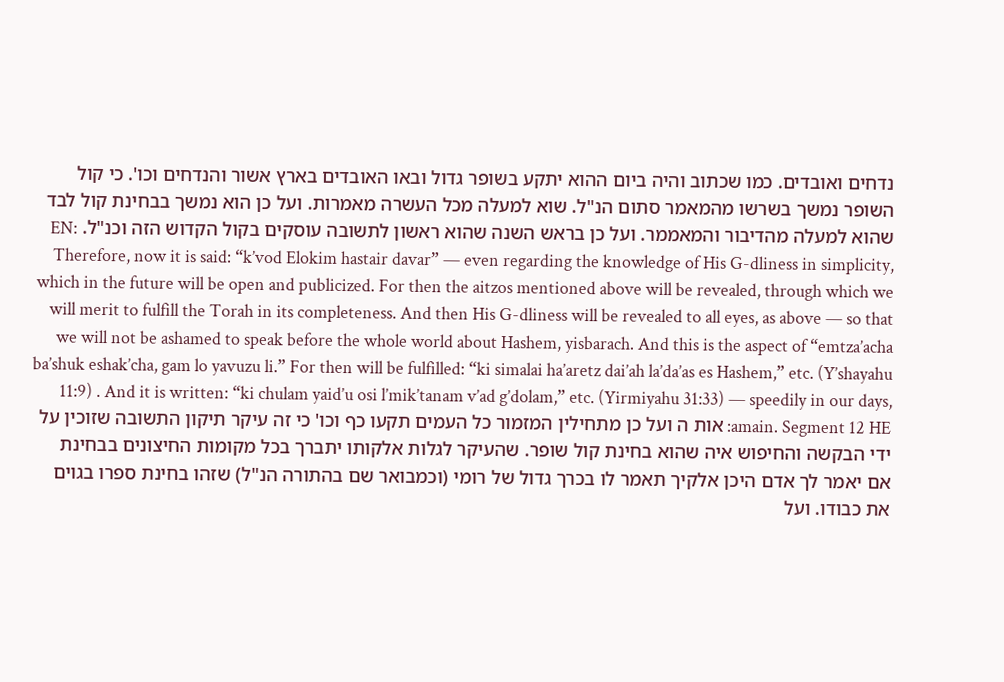נדחים ואובדים. כמו שכתוב והיה ביום ההוא יתקע בשופר גדול ובאו האובדים בארץ אשור והנדחים וכו'. כי קול השופר נמשך בשרשו מהמאמר סתום הנ"ל. שוא למעלה מכל העשרה מאמרות. ועל כן הוא נמשך בבחינת קול לבד שהוא למעלה מהדיבור והמאממר. ועל כן בראש השנה שהוא ראשון לתשובה עוסקים בקול הקדוש הזה וכנ"ל. EN: Therefore, now it is said: “k’vod Elokim hastair davar” — even regarding the knowledge of His G-dliness in simplicity, which in the future will be open and publicized. For then the aitzos mentioned above will be revealed, through which we will merit to fulfill the Torah in its completeness. And then His G-dliness will be revealed to all eyes, as above — so that we will not be ashamed to speak before the whole world about Hashem, yisbarach. And this is the aspect of “emtza’acha ba’shuk eshak’cha, gam lo yavuzu li.” For then will be fulfilled: “ki simalai ha’aretz dai’ah la’da’as es Hashem,” etc. (Y’shayahu 11:9) . And it is written: “ki chulam yaid’u osi l’mik’tanam v’ad g’dolam,” etc. (Yirmiyahu 31:33) — speedily in our days, amain. Segment 12 HE: אות ה ועל כן מתחילין המזמור כל העמים תקעו כף וכו' כי זה עיקר תיקון התשובה שזוכין על ידי הבקשה והחיפוש איה שהוא בחינת קול שופר. שהעיקר לגלות אלקותו יתברך בכל מקומות החיצונים בבחינת אם יאמר לך אדם היכן אלקיך תאמר לו בכרך גדול של רומי (וכמבואר שם בהתורה הנ"ל) שזהו בחינת ספרו בגוים את כבודו. ועל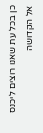כן בכל עת שאנו רוצים ליכנס אל הקדושה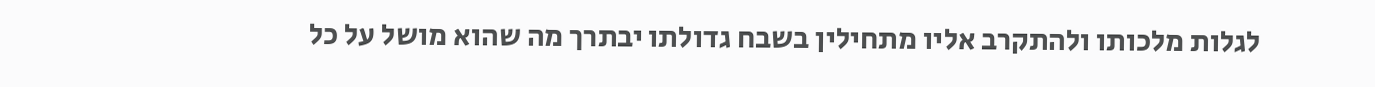לגלות מלכותו ולהתקרב אליו מתחילין בשבח גדולתו יבתרך מה שהוא מושל על כל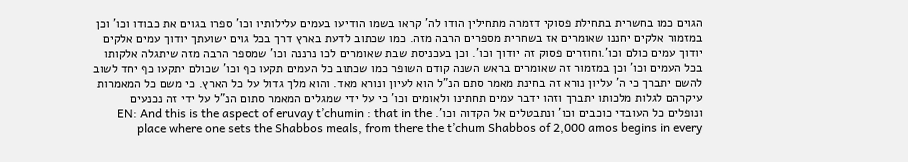הגוים כמו בחשרית בתחילת פסוקי דזמרה מתחילין הודו לה' קראו בשמו הודיעו בעמים עלילותיו וכו' ספרו בגוים את כבודו וכו' וכן במזמור אלקים יחננו שאומרים אז בשחרית מספרים הרבה מזה. כמו שכתוב לדעת בארץ דרך בכל גוים ישועתך יודוך עמים אלקים יודוך עמים כולם וכו'.וחוזרים פסוק זה יודוך וכו'. וכן בעכניסת שבת שאומרים לכו נרננה וכו' שמספר הרבה מזה שיתגלה אלקותו בכל העמים וכו' וכן במזמור זה שאומרים בראש השנה קודם השופר כמו שכתוב כל העמים תקעו כף וכו' שכולם יתקעו כף יחד לשוב להשם יתברך כי ה' עליון נורא זה בחינת מאמר סתם הנ"ל הוא לעיון ונורא מאד. והוא מלך גדול על כל הארץ. כי משם כל המאמרות עיקרהם לגלות מלכותו יתברך וזהו ידבר עמים תחתינו ולאומים וכו' כי על ידי שמגלים המאמר סתום הנ"ל על ידי זה נכנעים ונופלים כל העובדי כוכבים וכו' ונתבטלים אל הקדוה וכו'. EN: And this is the aspect of eruvay t’chumin : that in the place where one sets the Shabbos meals, from there the t’chum Shabbos of 2,000 amos begins in every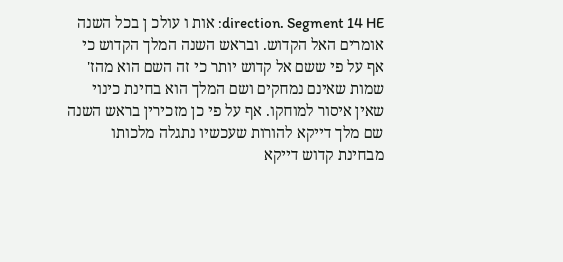direction. Segment 14 HE: אות ו עולכ ן בכל השנה אומרים האל הקדוש. ובראש השנה המלך הקדוש כי אף על פי ששם אל קדוש יותר כי זה השם הוא מהז' שמות שאינם נמחקים ושם המלך הוא בחינת כינוי שאין איסור למוחקו. אף על פי כן מזכירין בראש השנה שם מלך דייקא להורות שעכשיו נתגלה מלכותו מבחינת קדוש דייקא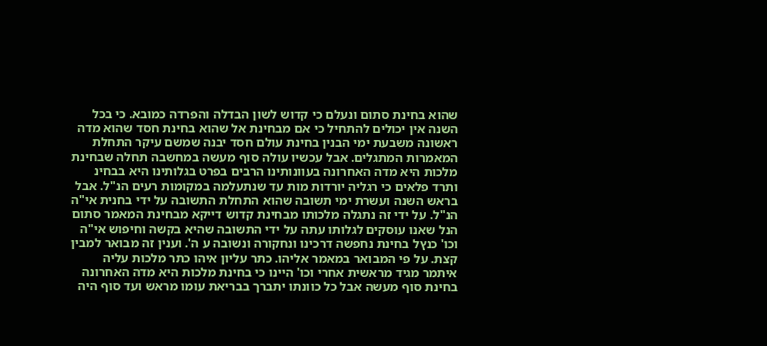שהוא בחינת סתום ונעלם כי קדוש לשון הבדלה והפרדה כמובא. כי בכל השנה אין יכולים להתחיל כי אם מבחינת אל שהוא בחינת חסד שהוא מדה ראשונה משבעת ימי הבנין בחינת עולם חסד יבנה שמשם עיקר התחלת המאמרות המתגלים. אבל עכשיו עולה סוף מעשה במחשבה תחלה שבחינת מלכות היא מדה האחרונה בעוונותינו הרבים בפרט בגלותינו היא בבחינ ותרד פלאים כי רגליה יורדות מות עד שנתעלמה במקומות רעים הנ"ל. אבל בראש השנה ועשרת ימי תשובה שהוא התחלת התשובה על ידי בחנית אי"ה הנ"ל. על ידי זה נתגלה מלכותו מבחינת קדוש דייקא מבחינת המאמר סתום הנל שאנו עוסקים לגלותו עתה על ידי התשובה שהיא בקשה וחיפוש אי"ה וכו' כנץל בחינת נחפשה דרכינו ונחקורה ונשובה ע ה'. וענין זה מבואר למבין קצת. על פי המבואר במאמר אליהו. כתר עליון איהו כתר מלכות עליה איתמר מגיד מראשית אחרי וכו' היינו כי בחינת מלכות היא מדה האחרונה בחינת סוף מעשה אבל כל כוונתו יתברך בבריאת עומו מראש ועד סוף היה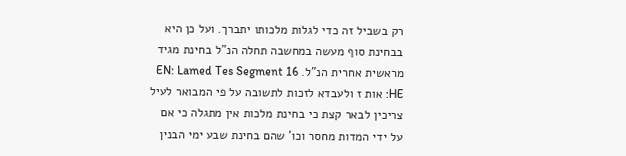רק בשביל זה כדי לגלות מלכותו יתברך. ועל כן היא בבחינת סוף מעשה במחשבה תחלה הנ"ל בחינת מגיד מראשית אחרית הנ"ל. EN: Lamed Tes Segment 16 HE: אות ז ולעבדא לזכות לתשובה על פי המבואר לעיל צריכין לבאר קצת כי בחינת מלכות אין מתגלה כי אם על ידי המדות מחסר וכו' שהם בחינת שבע ימי הבנין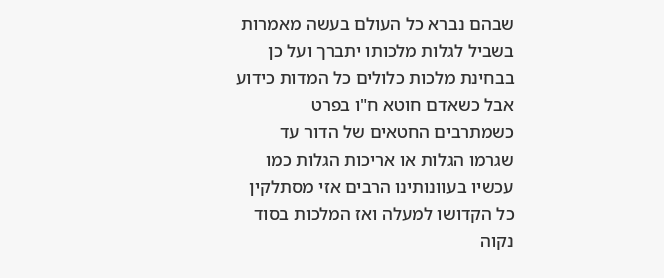שבהם נברא כל העולם בעשה מאמרות בשביל לגלות מלכותו יתברך ועל כן בבחינת מלכות כלולים כל המדות כידוע אבל כשאדם חוטא ח"ו בפרט כשמתרבים החטאים של הדור עד שגרמו הגלות או אריכות הגלות כמו עכשיו בעוונותינו הרבים אזי מסתלקין כל הקדושו למעלה ואז המלכות בסוד נקוה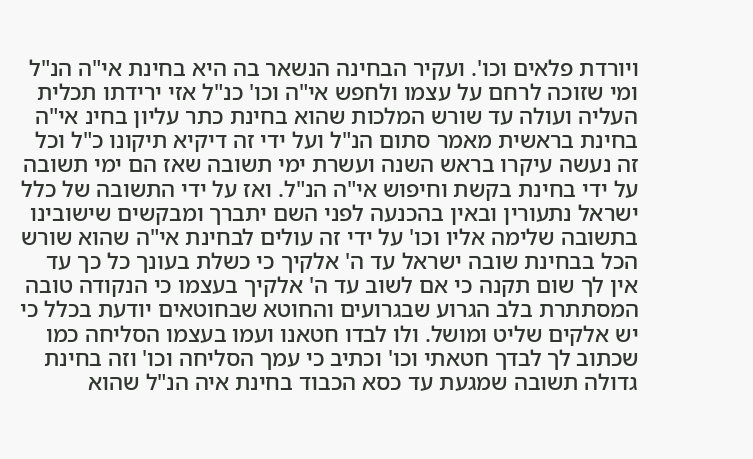ויורדת פלאים וכו'. ועקיר הבחינה הנשאר בה היא בחינת אי"ה הנ"ל ומי שזוכה לרחם על עצמו ולחפש אי"ה וכו' כנ"ל אזי ירידתו תכלית העליה ועולה עד שורש המלכות שהוא בחינת כתר עליון בחינ אי"ה בחינת בראשית מאמר סתום הנ"ל ועל ידי זה דיקיא תיקונו כ"ל וכל זה נעשה עיקרו בראש השנה ועשרת ימי תשובה שאז הם ימי תשובה על ידי בחינת בקשת וחיפוש אי"ה הנ"ל. ואז על ידי התשובה של כלל ישראל נתעורין ובאין בהכנעה לפני השם יתברך ומבקשים שישובינו בתשובה שלימה אליו וכו' על ידי זה עולים לבחינת אי"ה שהוא שורש הכל בבחינת שובה ישראל עד ה' אלקיך כי כשלת בעונך כל כך עד אין לך שום תקנה כי אם לשוב עד ה' אלקיך בעצמו כי הנקודה טובה המסתתרת בלב הגרוע שבגרועים והחוטא שבחוטאים יודעת בכלל כי יש אלקים שליט ומושל. ולו לבדו חטאנו ועמו בעצמו הסליחה כמו שכתוב לך לבדך חטאתי וכו' וכתיב כי עמך הסליחה וכו' וזה בחינת גדולה תשובה שמגעת עד כסא הכבוד בחינת איה הנ"ל שהוא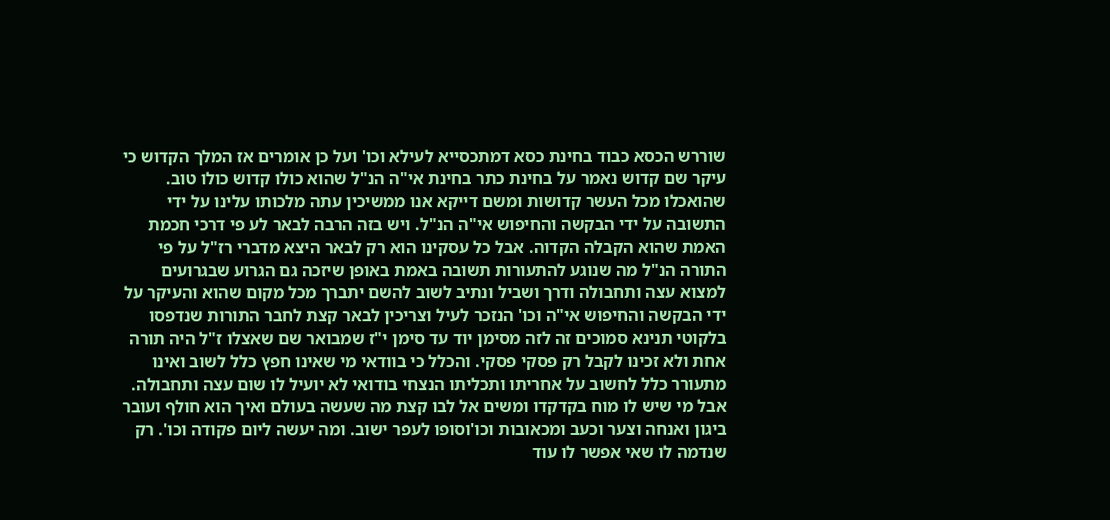שוררש הכסא כבוד בחינת כסא דמתכסייא לעילא וכו' ועל כן אומרים אז המלך הקדוש כי עיקר שם קדוש נאמר על בחינת כתר בחינת אי"ה הנ"ל שהוא כולו קדוש כולו טוב. שהואכלו מכל העשר קדושות ומשם דייקא אנו ממשיכין עתה מלכותו עלינו על ידי התשובה על ידי הבקשה והחיפוש אי"ה הנ"ל. ויש בזה הרבה לבאר לע פי דרכי חכמת האמת שהוא הקבלה הקדוה. אבל כל עסקינו הוא רק לבאר היצא מדברי רז"ל על פי התורה הנ"ל מה שנוגע להתעורות תשובה באמת באופן שיזכה גם הגרוע שבגרועים למצוא עצה ותחבולה ודרך ושביל ונתיב לשוב להשם יתברך מכל מקום שהוא והעיקר על ידי הבקשה והחיפוש אי"ה וכו' הנזכר לעיל וצריכין לבאר קצת לחבר התורות שנדפסו בלקוטי תנינא סמוכים זה לזה מסימן יוד עד סימן י"ז שמבואר שם שאצלו ז"ל היה תורה אחת ולא זכינו לקבל רק פסקי פסקי. והכלל כי בוודאי מי שאינו חפץ כלל לשוב ואינו מתעורר כלל לחשוב על אחריתו ותכליתו הנצחי בודואי לא יועיל לו שום עצה ותחבולה. אבל מי שיש לו מוח בקדקדו ומשים אל לבו קצת מה שעשה בעולם ואיך הוא חולף ועובר ביגון ואנחה וצער וכעב ומכאובות וכו'וסופו לעפר ישוב. ומה יעשה ליום פקודה וכו'. רק שנדמה לו שאי אפשר לו עוד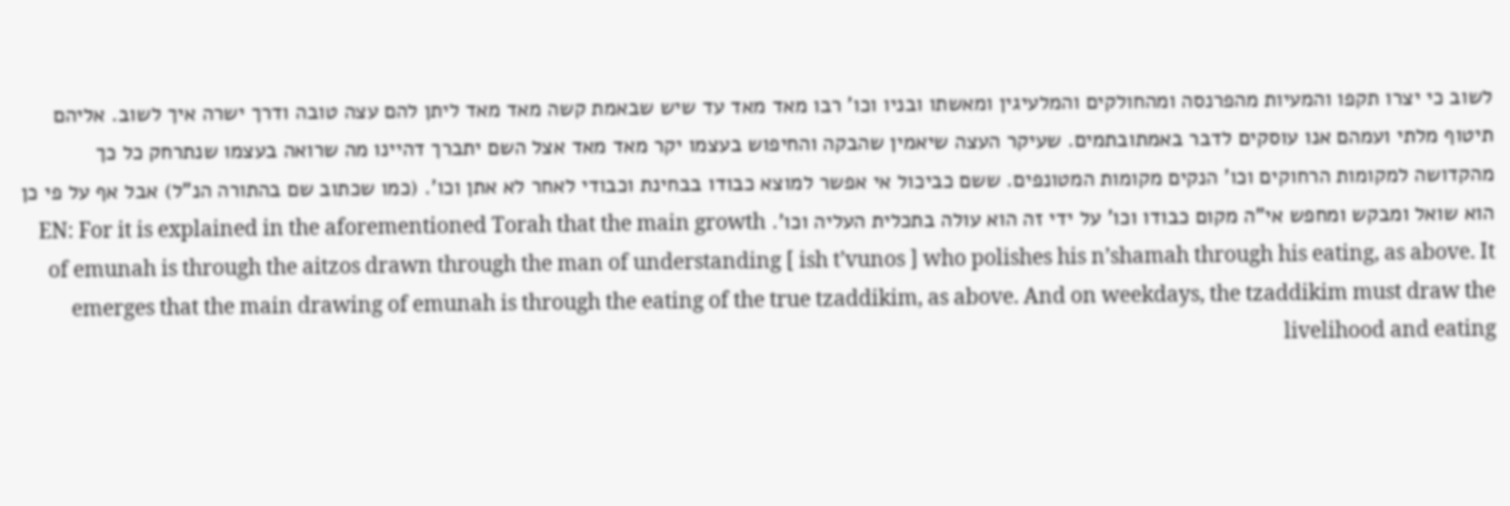לשוב כי יצרו תקפו והמעיות מהפרנסה ומהחולקים והמלעיגין ומאשתו ובניו וכו' רבו מאד מאד עד שיש שבאמת קשה מאד מאד ליתן להם עצה טובה ודרך ישרה איך לשוב. אליהם תיטוף מלתי ועמהם אנו עוסקים לדבר באמתובתמים. שעיקר העצה שיאמין שהבקה והחיפוש בעצמו יקר מאד מאד אצל השם יתברך דהיינו מה שרואה בעצמו שנתרחק כל כך מהקדושה למקומות הרחוקים וכו' הנקים מקומות המטונפים. ששם כביכול אי אפשר למוצא כבודו בבחינת וכבודי לאחר לא אתן וכו'. (כמו שכתוב שם בהתורה הנ"ל) אבל אף על פי כן הוא שואל ומבקש ומחפש אי"ה מקום כבודו וכו' על ידי זה הוא עולה בתכלית העליה וכו'. EN: For it is explained in the aforementioned Torah that the main growth of emunah is through the aitzos drawn through the man of understanding [ ish t’vunos ] who polishes his n’shamah through his eating, as above. It emerges that the main drawing of emunah is through the eating of the true tzaddikim, as above. And on weekdays, the tzaddikim must draw the livelihood and eating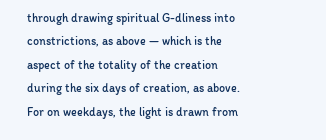through drawing spiritual G-dliness into constrictions, as above — which is the aspect of the totality of the creation during the six days of creation, as above. For on weekdays, the light is drawn from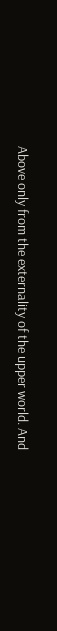Above only from the externality of the upper world. And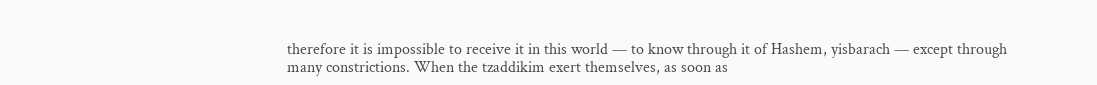therefore it is impossible to receive it in this world — to know through it of Hashem, yisbarach — except through many constrictions. When the tzaddikim exert themselves, as soon as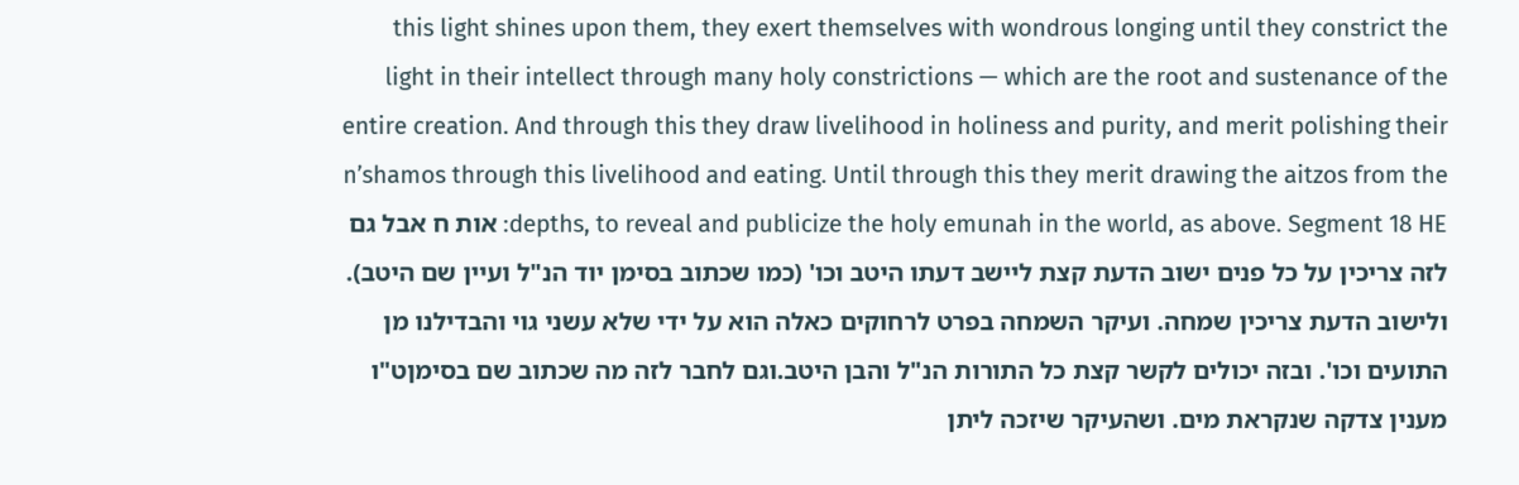this light shines upon them, they exert themselves with wondrous longing until they constrict the light in their intellect through many holy constrictions — which are the root and sustenance of the entire creation. And through this they draw livelihood in holiness and purity, and merit polishing their n’shamos through this livelihood and eating. Until through this they merit drawing the aitzos from the depths, to reveal and publicize the holy emunah in the world, as above. Segment 18 HE: אות ח אבל גם לזה צריכין על כל פנים ישוב הדעת קצת ליישב דעתו היטב וכו' (כמו שכתוב בסימן יוד הנ"ל ועיין שם היטב). ולישוב הדעת צריכין שמחה. ועיקר השמחה בפרט לרחוקים כאלה הוא על ידי שלא עשני גוי והבדילנו מן התועים וכו'. ובזה יכולים לקשר קצת כל התורות הנ"ל והבן היטב.וגם לחבר לזה מה שכתוב שם בסימןט"ו מענין צדקה שנקראת מים. ושהעיקר שיזכה ליתן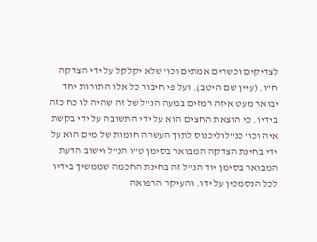לצדיקים וכשרים אמתים וכו' שלא יקלקל על ידי הצדקה ח"ו. (עיין שם היטב). ועל פי חיבור כל אלו התורות יחד יבואר מעט איזה רמזים במעה הנ"ל של זה שהיה לו כח כזה בידיו. כי הוצאת החצים הוא על ידי התשובה על ידי בקשת איה וכו' כנ"לוליכנוס לתוך העשרה חומות של מים הוא על ידי בחינת הצדקה המבואר בסימן ט"ו הנ"ל וישוב הדעת המבואר בסימן יוד הנ"ל זה בחינת החכמה שממשיך בידיו לכל הנסמכין על ידו. והעיקר הרפואה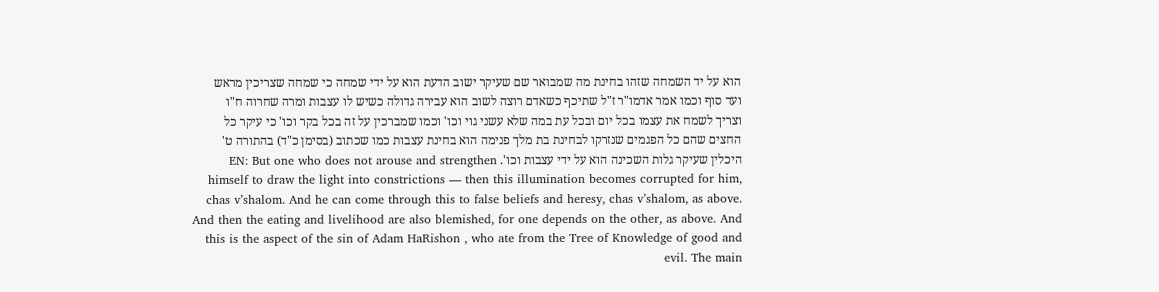הוא על יד השמחה שזהו בחינת מה שמבואר שם שעיקר ישוב הדעת הוא על ידי שמחה כי שמחה שצריכין מראש ועד סוף וכמו אמר אדמו"ר ז"ל שתיכף כשאדם רוצה לשוב הוא עבירה גדולה כשיש לו עצבות ומרה שחרוה ח"ו וצריך לשמח את עצמו בכל יום ובכל עת במה שלא עשני גוי וכו' וכמו שמברכין על זה בכל בקר וכו' כי עיקר כל החצים שהם כל הפגמים שנזרקו לבחינת בת מלך פנימה הוא בחינת עצבות כמו שכתוב (בסימן כ"ד) בהתורה ט' היכלין שעיקר גלות השכינה הוא על ידי עצבות וכו'. EN: But one who does not arouse and strengthen himself to draw the light into constrictions — then this illumination becomes corrupted for him, chas v’shalom. And he can come through this to false beliefs and heresy, chas v’shalom, as above. And then the eating and livelihood are also blemished, for one depends on the other, as above. And this is the aspect of the sin of Adam HaRishon , who ate from the Tree of Knowledge of good and evil. The main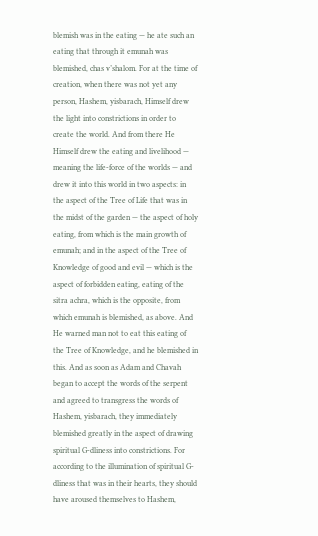blemish was in the eating — he ate such an eating that through it emunah was blemished, chas v’shalom. For at the time of creation, when there was not yet any person, Hashem, yisbarach, Himself drew the light into constrictions in order to create the world. And from there He Himself drew the eating and livelihood — meaning the life-force of the worlds — and drew it into this world in two aspects: in the aspect of the Tree of Life that was in the midst of the garden — the aspect of holy eating, from which is the main growth of emunah; and in the aspect of the Tree of Knowledge of good and evil — which is the aspect of forbidden eating, eating of the sitra achra, which is the opposite, from which emunah is blemished, as above. And He warned man not to eat this eating of the Tree of Knowledge, and he blemished in this. And as soon as Adam and Chavah began to accept the words of the serpent and agreed to transgress the words of Hashem, yisbarach, they immediately blemished greatly in the aspect of drawing spiritual G-dliness into constrictions. For according to the illumination of spiritual G-dliness that was in their hearts, they should have aroused themselves to Hashem,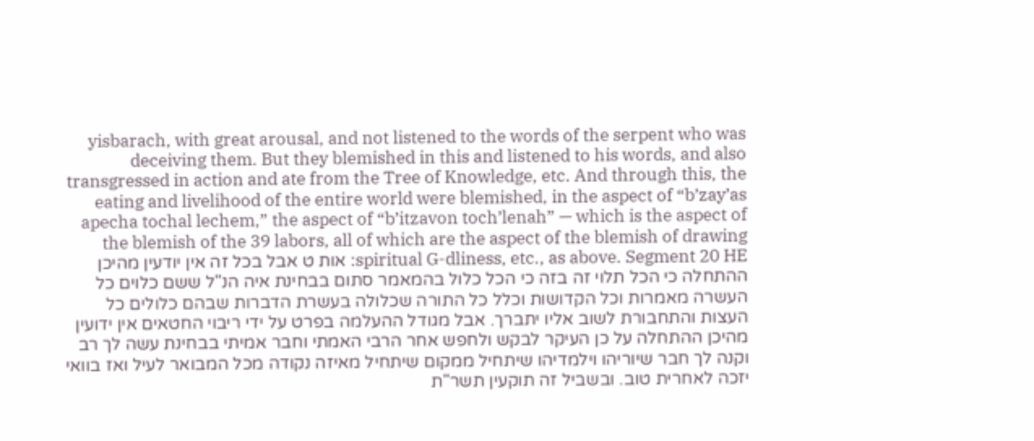yisbarach, with great arousal, and not listened to the words of the serpent who was deceiving them. But they blemished in this and listened to his words, and also transgressed in action and ate from the Tree of Knowledge, etc. And through this, the eating and livelihood of the entire world were blemished, in the aspect of “b’zay’as apecha tochal lechem,” the aspect of “b’itzavon toch’lenah” — which is the aspect of the blemish of the 39 labors, all of which are the aspect of the blemish of drawing spiritual G-dliness, etc., as above. Segment 20 HE: אות ט אבל בכל זה אין יודעין מהיכן ההתחלה כי הכל תלוי זה בזה כי הכל כלול בהמאמר סתום בבחינת איה הנ"ל ששם כלוים כל העשרה מאמרות וכל הקדושות וכלל כל התורה שכלולה בעשרת הדברות שבהם כלולים כל העצות והתחבורת לשוב אליו יתברך. אבל מגודל ההעלמה בפרט על ידי ריבוי החטאים אין ידועין מהיכן ההתחלה על כן העיקר לבקש ולחפש אחר הרבי האמתי וחבר אמיתי בבחינת עשה לך רב וקנה לך חבר שיוריהו וילמדיהו שיתחיל ממקום שיתחיל מאיזה נקודה מכל המבואר לעיל ואז בוואי יזכה לאחרית טוב. ובשביל זה תוקעין תשר"ת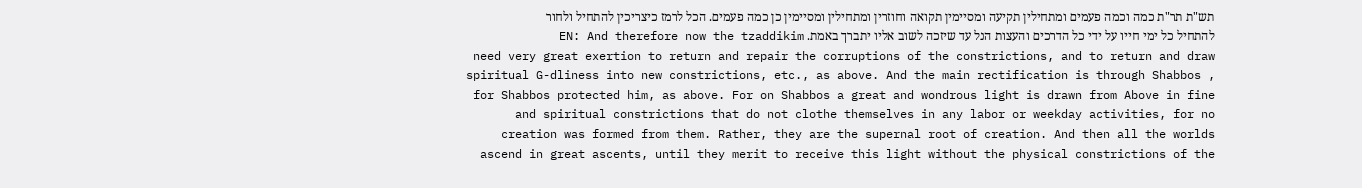תש"ת תר"ת כמה וכמה פעמים ומתחילין תקיעה ומסיימין תקואה וחוזרין ומתחילין ומסיימין כן כמה פעמים. הכל לרמז כיצריכין להתחיל ולחור להתחיל כל ימי חייו על ידי כל הדרכים והעצות הנל עד שיזכה לשוב אליו יתברך באמת. EN: And therefore now the tzaddikim need very great exertion to return and repair the corruptions of the constrictions, and to return and draw spiritual G-dliness into new constrictions, etc., as above. And the main rectification is through Shabbos , for Shabbos protected him, as above. For on Shabbos a great and wondrous light is drawn from Above in fine and spiritual constrictions that do not clothe themselves in any labor or weekday activities, for no creation was formed from them. Rather, they are the supernal root of creation. And then all the worlds ascend in great ascents, until they merit to receive this light without the physical constrictions of the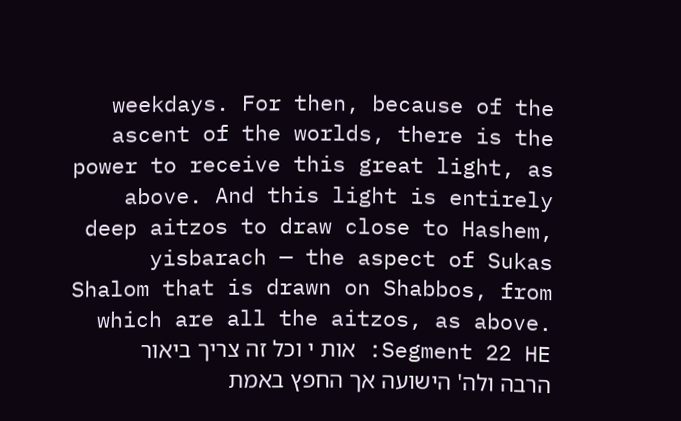weekdays. For then, because of the ascent of the worlds, there is the power to receive this great light, as above. And this light is entirely deep aitzos to draw close to Hashem, yisbarach — the aspect of Sukas Shalom that is drawn on Shabbos, from which are all the aitzos, as above. Segment 22 HE: אות י וכל זה צריך ביאור הרבה ולה' הישועה אך החפץ באמת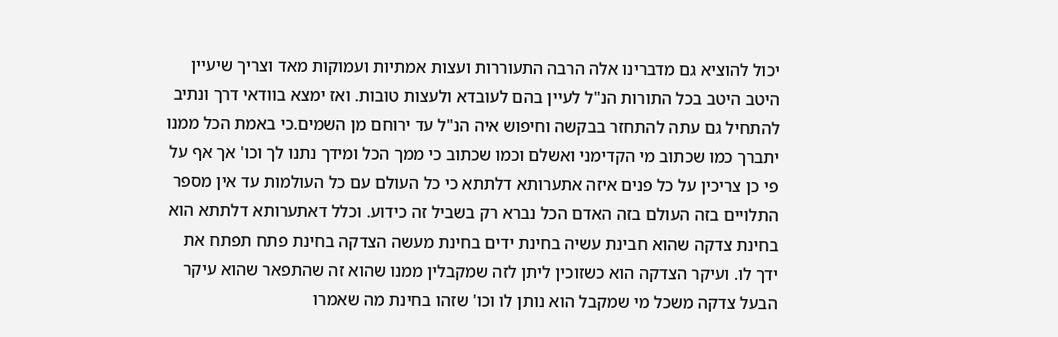יכול להוציא גם מדברינו אלה הרבה התעוררות ועצות אמתיות ועמוקות מאד וצריך שיעיין היטב היטב בכל התורות הנ"ל לעיין בהם לעובדא ולעצות טובות. ואז ימצא בוודאי דרך ונתיב להתחיל גם עתה להתחזר בבקשה וחיפוש איה הנ"ל עד ירוחם מן השמים.כי באמת הכל ממנו יתברך כמו שכתוב מי הקדימני ואשלם וכמו שכתוב כי ממך הכל ומידך נתנו לך וכו' אך אף על פי כן צריכין על כל פנים איזה אתערותא דלתתא כי כל העולם עם כל העולמות עד אין מספר התלויים בזה העולם בזה האדם הכל נברא רק בשביל זה כידוע. וכלל דאתערותא דלתתא הוא בחינת צדקה שהוא חבינת עשיה בחינת ידים בחינת מעשה הצדקה בחינת פתח תפתח את ידך לו. ועיקר הצדקה הוא כשזוכין ליתן לזה שמקבלין ממנו שהוא זה שהתפאר שהוא עיקר הבעל צדקה משכל מי שמקבל הוא נותן לו וכו' שזהו בחינת מה שאמרו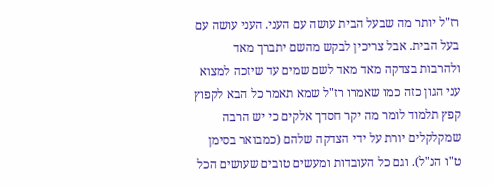רז"ל יותר מה שבעל הבית עושה עם העני. העני עושה עם בעל הבית. אבל צריכין לבקש מהשם יתברך מאד ולהרבות בצדקה מאד מאד לשם שמים עד שיזכה למצוא עני הגון כזה כמו שאמרו רז"ל שמא תאמר כל הבא לקפוץ קפץ תלמוד לומר מה יקר חסדך אלקים כי יש הרבה שמקלקלים יורת על ידי הצדקה שלהם (כמבואר בסימן ט"ו הנ"ל). וגם כל העובדות ומעשים טובים שעושים הכל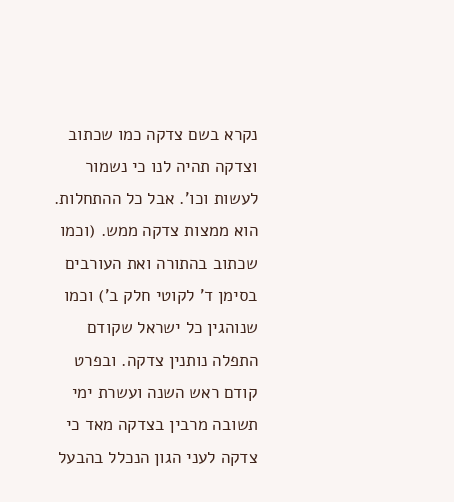נקרא בשם צדקה כמו שכתוב וצדקה תהיה לנו כי נשמור לעשות וכו'. אבל כל ההתחלות. הוא ממצות צדקה ממש. (וכמו שכתוב בהתורה ואת העורבים בסימן ד' לקוטי חלק ב') וכמו שנוהגין כל ישראל שקודם התפלה נותנין צדקה. ובפרט קודם ראש השנה ועשרת ימי תשובה מרבין בצדקה מאד כי צדקה לעני הגון הנכלל בהבעל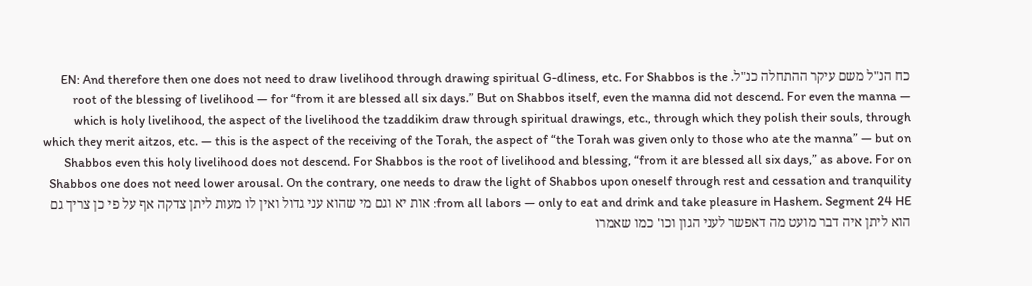כח הנ"ל משם עיקר ההתחלה כנ"ל. EN: And therefore then one does not need to draw livelihood through drawing spiritual G-dliness, etc. For Shabbos is the root of the blessing of livelihood — for “from it are blessed all six days.” But on Shabbos itself, even the manna did not descend. For even the manna — which is holy livelihood, the aspect of the livelihood the tzaddikim draw through spiritual drawings, etc., through which they polish their souls, through which they merit aitzos, etc. — this is the aspect of the receiving of the Torah, the aspect of “the Torah was given only to those who ate the manna” — but on Shabbos even this holy livelihood does not descend. For Shabbos is the root of livelihood and blessing, “from it are blessed all six days,” as above. For on Shabbos one does not need lower arousal. On the contrary, one needs to draw the light of Shabbos upon oneself through rest and cessation and tranquility from all labors — only to eat and drink and take pleasure in Hashem. Segment 24 HE: אות יא וגם מי שהוא עני גדול ואין לו מעות ליתן צדקה אף על פי כן צריך גם הוא ליתן איה דבר מועט מה דאפשר לעני הגון וכו' כמו שאמרו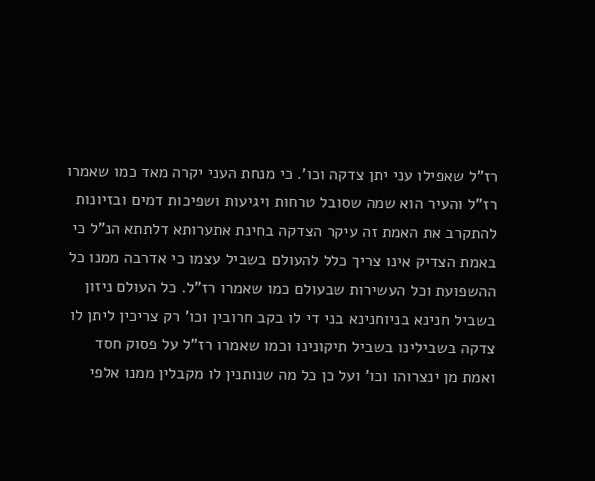רז"ל שאפילו עני יתן צדקה וכו'. כי מנחת העני יקרה מאד כמו שאמרו רז"ל והעיר הוא שמה שסובל טרחות ויגיעות ושפיכות דמים ובזיונות להתקרב את האמת זה עיקר הצדקה בחינת אתערותא דלתתא הנ"ל כי באמת הצדיק אינו צריך כלל להעולם בשביל עצמו כי אדרבה ממנו כל ההשפועת וכל העשירות שבעולם כמו שאמרו רז"ל. כל העולם ניזון בשביל חנינא בניוחנינא בני די לו בקב חרובין וכו' רק צריכין ליתן לו צדקה בשבילינו בשביל תיקונינו וכמו שאמרו רז"ל על פסוק חסד ואמת מן ינצרוהו וכו' ועל כן כל מה שנותנין לו מקבלין ממנו אלפי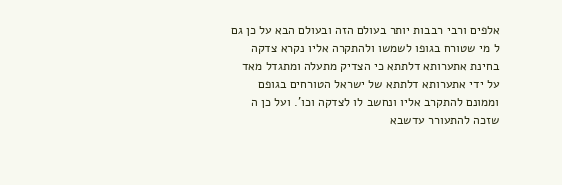אלפים ורבי רבבות יותר בעולם הזה ובעולם הבא על כן גם ל מי שטורח בגופו לשמשו ולהתקרה אליו נקרא צדקה בחינת אתערותא דלתתא כי הצדיק מתעלה ומתגדל מאד על ידי אתערותא דלתתא של ישראל הטורחים בגופם וממונם להתקרב אליו ונחשב לו לצדקה וכו'. ועל כן ה שזכה להתעורר עדשבא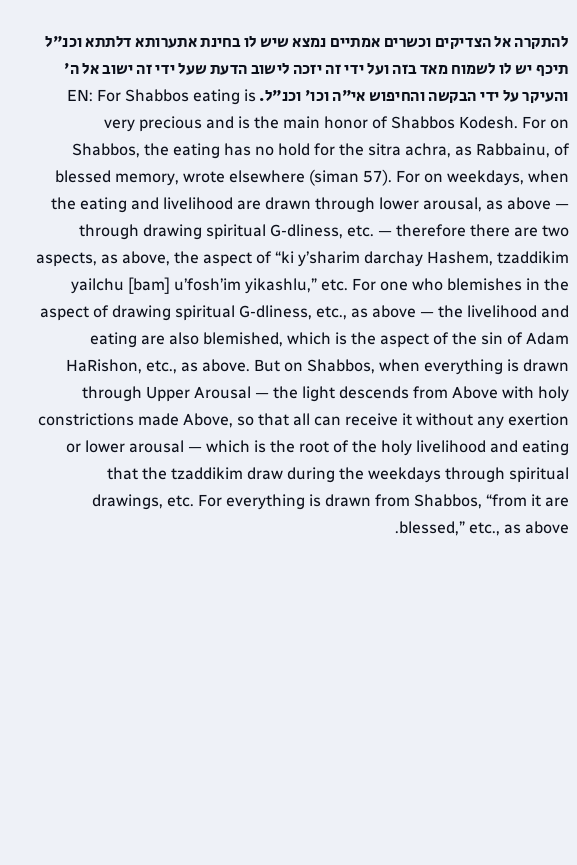להתקרה אל הצדיקים וכשרים אמתיים נמצא שיש לו בחינת אתערותא דלתתא וכנ"ל תיכף יש לו לשמוח מאד בזה ועל ידי זה יזכה לישוב הדעת שעל ידי זה ישוב אל ה' והעיקר על ידי הבקשה והחיפוש אי"ה וכו' וכנ"ל. EN: For Shabbos eating is very precious and is the main honor of Shabbos Kodesh. For on Shabbos, the eating has no hold for the sitra achra, as Rabbainu, of blessed memory, wrote elsewhere (siman 57). For on weekdays, when the eating and livelihood are drawn through lower arousal, as above — through drawing spiritual G-dliness, etc. — therefore there are two aspects, as above, the aspect of “ki y’sharim darchay Hashem, tzaddikim yailchu [bam] u’fosh’im yikashlu,” etc. For one who blemishes in the aspect of drawing spiritual G-dliness, etc., as above — the livelihood and eating are also blemished, which is the aspect of the sin of Adam HaRishon, etc., as above. But on Shabbos, when everything is drawn through Upper Arousal — the light descends from Above with holy constrictions made Above, so that all can receive it without any exertion or lower arousal — which is the root of the holy livelihood and eating that the tzaddikim draw during the weekdays through spiritual drawings, etc. For everything is drawn from Shabbos, “from it are blessed,” etc., as above.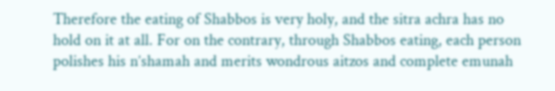Therefore the eating of Shabbos is very holy, and the sitra achra has no hold on it at all. For on the contrary, through Shabbos eating, each person polishes his n’shamah and merits wondrous aitzos and complete emunah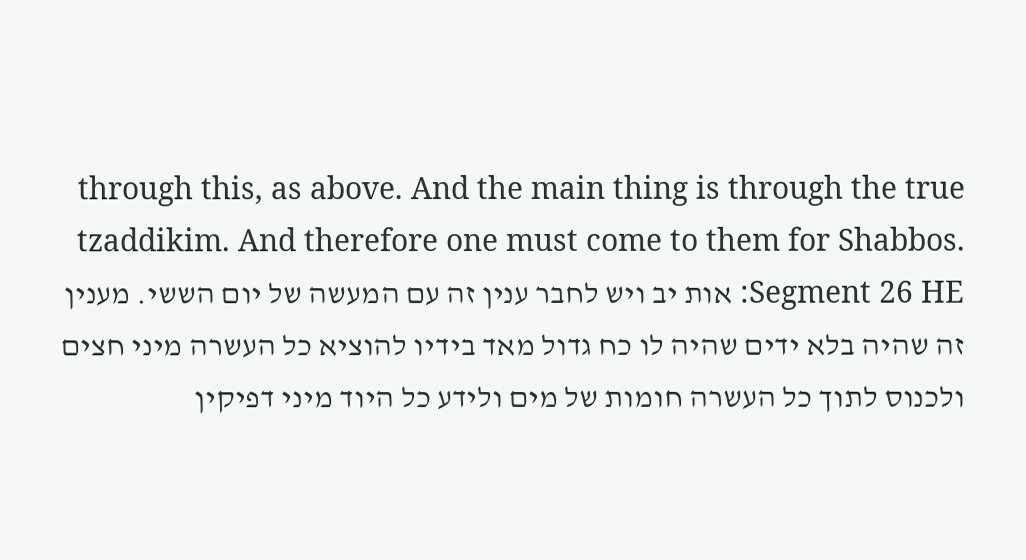through this, as above. And the main thing is through the true tzaddikim. And therefore one must come to them for Shabbos. Segment 26 HE: אות יב ויש לחבר ענין זה עם המעשה של יום הששי. מענין זה שהיה בלא ידים שהיה לו כח גדול מאד בידיו להוציא כל העשרה מיני חצים ולכנוס לתוך כל העשרה חומות של מים ולידע כל היוד מיני דפיקין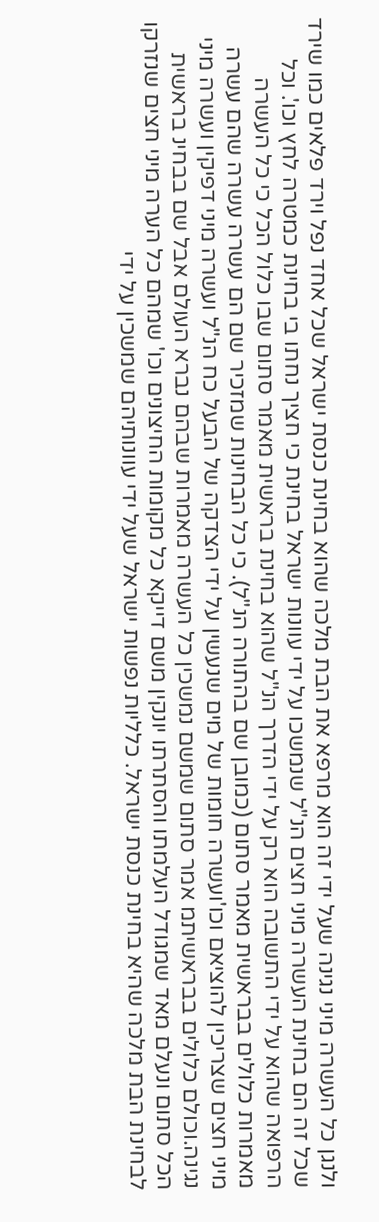ולנגן כל העשרה מיני נגינה שעל ידי זה הוא מרפא את הבת מלכה שהוא בחינת כנסת ישראל שכל אחד נפל וירד פלאים כמו שירד שכל זה הם בחינת העשרה מיני חצים הנ"ל שנמשכו על ידי עוונות ישראל בחינת כי חציך נחתו בי בחינת כמטרה לחץ וכו'. וכל הרפואה שהוא על ידי התשובה הוא רק על ידי הדרך הנ"ל שהוא בחינת בראשית מאמר סתום שבו כלול הכל כי כל העשרה מאמרות כלולים בבראשית מאמר סתום (כמובן שם בהתורה הנ"ל). כי כל הבחינות שמזכיר שם הם עשרה עשרה שהם עשרה מיני חצים שצריכין להוציאם וכו'ועשרה חומות של מים שנעשין על ידי הצדקה של הבעל כח הנ"ל ועשרה מיני דפיקין ועשרה מיני נגינה.וכולם כלולים בבראשיתמ אמר סתום שמשם נמשכין כל העשרה מאמרות שבהם נברא העולם אבל שם בבחינ בראשית הכל סתום ונעלם מאד שמגודל העלמתו והסתרתו יונקין משם דייקא כל מקומות החיצונים וכו' שמהם כל הערה מיני חצים שנזרקו לבחינת הבת מלכה שהיא בחינת כנסת ישראל. כלליות נפשות ישראל שעל ידי עוונותיהם שמשכין על ידי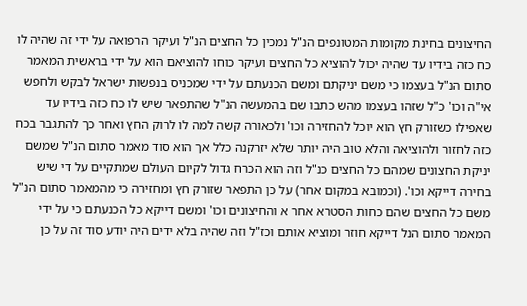החיצונים בחינת מקומות המטונפים הנ"ל נמכין כל החצים הנ"ל ועיקר הרפואה על ידי זה שהיה לו כח כזה בידיו עד שהיה יכול להוציא כל החצים ועיקר כוחו להוציאם הוא על ידי בראשית המאמר סתום הנ"ל בעצמו כי משם יניקתם ומשם הכנעתם על ידי שמכניס בנפשות ישראל לבקש ולחפש אי"ה וכו' כ"ל שזהו בעצמו מהש כתבו שם בהמעשה הנ"ל שהתפאר שיש לו כח כזה בידיו עד שאפילו כשזורק חץ הוא יוכל להחזירה וכו' ולכאורה קשה למה לו לרוק החץ ואחר כך להתגבר בכח כזה לחזור ולהוציאה והלא טוב היה יותר שלא יזרקנה כלל אך הוא סוד מאמר סתום הנ"ל שמשם יניקת החצונים שמהם כל החצים כנ"ל וזה הוא הכרח גדול לקיום העולם שמתקיים על די שיש בחירה דייקא וכו'. (וכמובא במקום אחר) על כן התפאר שזורק חץ ומחזירה כי מהמאמר סתום הנ"ל משם כל החצים שהם כחות הסטרא אחר א והחיצונים וכו' ומשם דייקא כל הכנעתם כי על ידי המאמר סתום הנל דייקא חוזר ומוציא אותם וכז"ל וזה שהיה בלא ידים היה יודע סוד זה על כן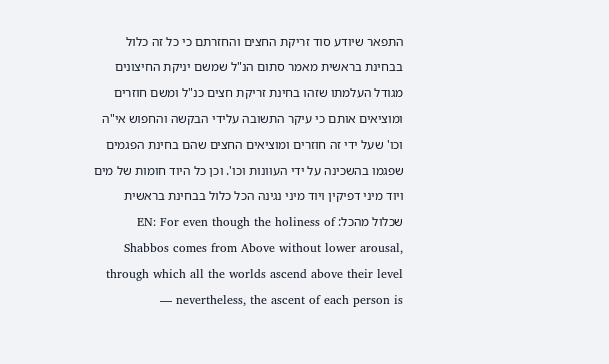התפאר שיודע סוד זריקת החצים והחזרתם כי כל זה כלול בבחינת בראשית מאמר סתום הנ"ל שמשם יניקת החיצונים מגודל העלמתו שזהו בחינת זריקת חצים כנ"ל ומשם חוזרים ומוציאים אותם כי עיקר התשובה עלידי הבקשה והחפוש אי"ה וכו' שעל ידי זה חוזרים ומוציאים החצים שהם בחינת הפגמים שפגמו בהשכינה על ידי העוונות וכו'. וכן כל היוד חומות של מים ויוד מיני דפיקין ויוד מיני נגינה הכל כלול בבחינת בראשית שכלול מהכל: EN: For even though the holiness of Shabbos comes from Above without lower arousal, through which all the worlds ascend above their level — nevertheless, the ascent of each person is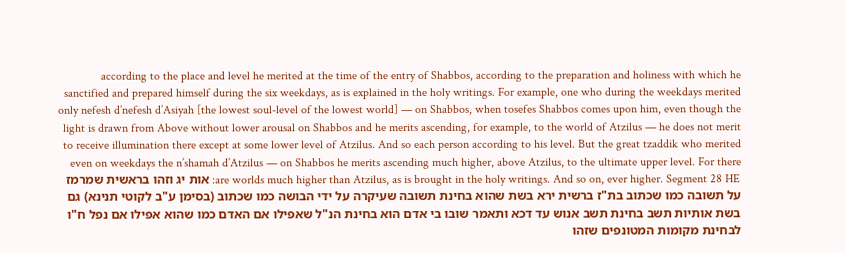according to the place and level he merited at the time of the entry of Shabbos, according to the preparation and holiness with which he sanctified and prepared himself during the six weekdays, as is explained in the holy writings. For example, one who during the weekdays merited only nefesh d’nefesh d’Asiyah [the lowest soul-level of the lowest world] — on Shabbos, when tosefes Shabbos comes upon him, even though the light is drawn from Above without lower arousal on Shabbos and he merits ascending, for example, to the world of Atzilus — he does not merit to receive illumination there except at some lower level of Atzilus. And so each person according to his level. But the great tzaddik who merited even on weekdays the n’shamah d’Atzilus — on Shabbos he merits ascending much higher, above Atzilus, to the ultimate upper level. For there are worlds much higher than Atzilus, as is brought in the holy writings. And so on, ever higher. Segment 28 HE: אות יג וזהו בראשית שמרמז על תשובה כמו שכתוב בת"ז ברשית ירא בשת שהוא בחינת תשובה שעיקרה על ידי הבושה כמו שכתוב (בסימן ע"ב לקוטי תנינא) גם בשת אותיות תשב בחינת תשב אנוש עד דכא ותאמר שובו בי אדם הוא בחינת הנ"ל שאפילו אם האדם כמו שהוא אפילו אם נפל ח"ו לבחינת מקומות המטונפים שזהו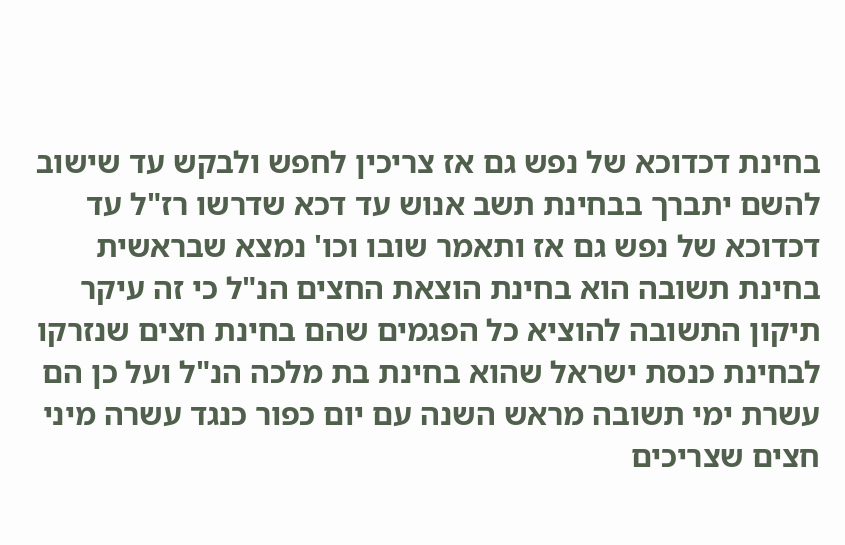בחינת דכדוכא של נפש גם אז צריכין לחפש ולבקש עד שישוב להשם יתברך בבחינת תשב אנוש עד דכא שדרשו רז"ל עד דכדוכא של נפש גם אז ותאמר שובו וכו' נמצא שבראשית בחינת תשובה הוא בחינת הוצאת החצים הנ"ל כי זה עיקר תיקון התשובה להוציא כל הפגמים שהם בחינת חצים שנזרקו לבחינת כנסת ישראל שהוא בחינת בת מלכה הנ"ל ועל כן הם עשרת ימי תשובה מראש השנה עם יום כפור כנגד עשרה מיני חצים שצריכים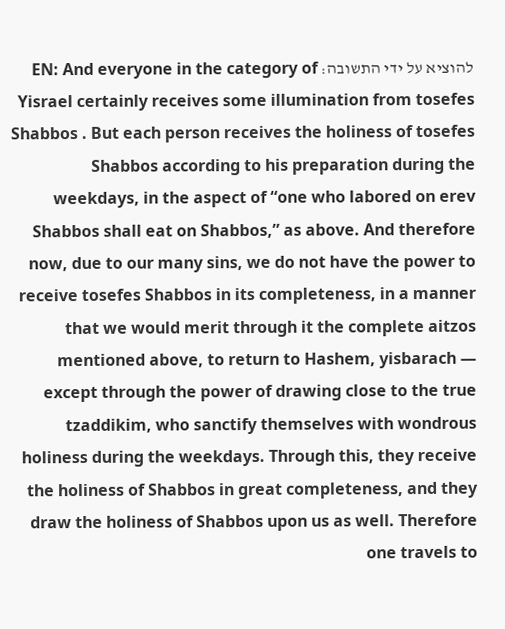להוציא על ידי התשובה: EN: And everyone in the category of Yisrael certainly receives some illumination from tosefes Shabbos . But each person receives the holiness of tosefes Shabbos according to his preparation during the weekdays, in the aspect of “one who labored on erev Shabbos shall eat on Shabbos,” as above. And therefore now, due to our many sins, we do not have the power to receive tosefes Shabbos in its completeness, in a manner that we would merit through it the complete aitzos mentioned above, to return to Hashem, yisbarach — except through the power of drawing close to the true tzaddikim, who sanctify themselves with wondrous holiness during the weekdays. Through this, they receive the holiness of Shabbos in great completeness, and they draw the holiness of Shabbos upon us as well. Therefore one travels to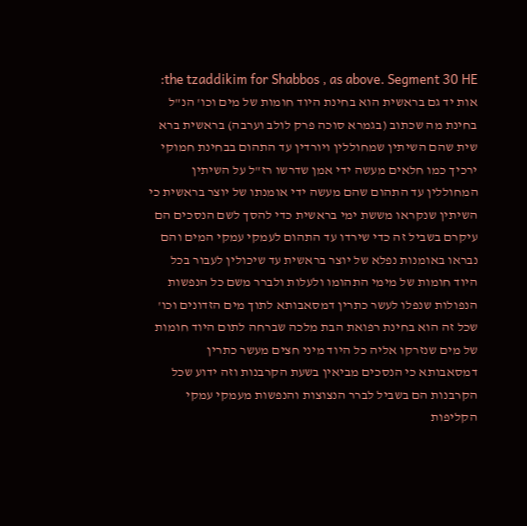the tzaddikim for Shabbos , as above. Segment 30 HE: אות יד גם בראשית הוא בחינת היוד חומות של מים וכו' הנ"ל בחינת מה שכתוב (בגמרא סוכה פרק לולב וערבה) בראשית ברא שית שהם השיתין שמחוללין ויורדין עד התהום בבחינת חמוקי ירכיך כמו חלאים מעשה ידי אמן שדרשו רז"ל על השיתין המחוללין עד התהום שהם מעשה ידי אומנתו של יוצר בראשית כי השיתין שנקראו מששת ימי בראשית כדי להסך לשם הנסכים הם עיקרם בשביל זה כדי שירדו עד התהום לעמקי עמקי המים והם נבראו באומנות נפלא של יוצר בראשית עד שיכולין לעבור בכל היוד חומות של מימי התהומו ולעלות ולברר משם כל הנפשות הנפולות שנפלו לעשר כתרין דמסאבותא לתוך מים הזדונים וכו' שכל זה הוא בחינת רפואת הבת מלכה שברחה לתום היוד חומות של מים שנזרקו אליה כל היוד מיני חצים מעשר כתרין דמסאבותא כי הנסכים מביאין בשעת הקרבנות וזה ידוע שכל הקרבנות הם בשביל לברר הנצוצות והנפשות מעמקי עמקי הקליפות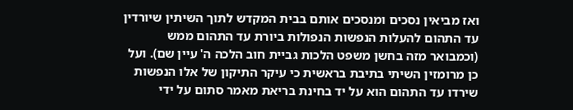ואז מביאין נסכים ומנסכים אותם בבית המקדש לתוך השיתין שיורדין עד התהום להעלות הנפשות הנפולות ביורת עד התהום ממש (וכמבואר מזה בחשן משפט הלכות גביית חוב הלכה ה' עיין שם). ועל כן מרומזין השיתי בתיבת בראשית כי עיקר התיקון של אלו הנפשות שירדו עד התהום הוא על יד בחינת בריאת מאמר סתום על ידי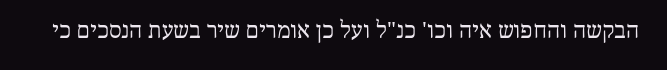הבקשה והחפוש איה וכו' כנ"ל ועל כן אומרים שיר בשעת הנסכים כי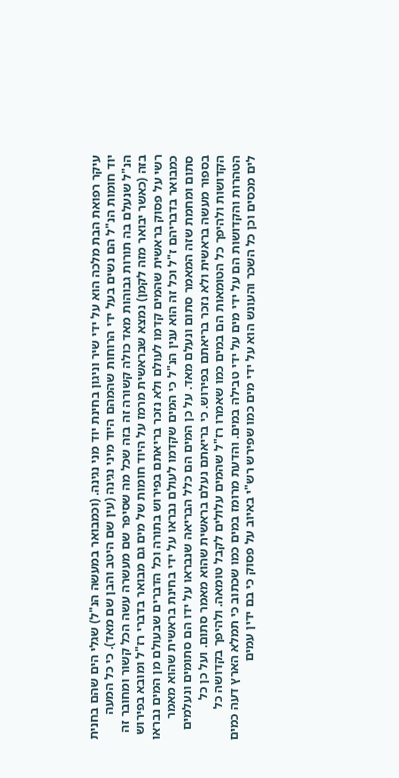עיקר רפואת הבת מלכה הוא על ידי שיר וניגון בחינת יוד מני נגינה. (וכמבואר במעשה הנ"ל) שגלי הים שהם בחנית יוד חומות הנ"ל הם נשים בעל ידי הרוחות שהמהם היוד מיני נגינה (עין שם היטב והבן שם מאד). כי כל המעה הנ"ל שנעלם בה תורות גבוהות מאד כולה קשורה זה בזה שכל מה שסיפר שם מעשרה עשה הכל קשור ומחובר זה בזה (כאשר יבואר מזה לקמן) נמצא שבראשית מרמז על היוד חומות של מים גם מבואר בדברי רז"ל ומובא בפירוש רשי על פסוק בראשית שהמים קדמו לעולם ולא נזכר בריאתם בפירוש בתורה וכל הדברים שבעולם מן המים נבראו כמבואר בדבריהם ז"ל וכל זה הוא ענין הנ"ל כי המים שקדמו לעולם נבראו על ידי בחינת בראשית שהוא מאמר סתום ומחמת שזה המאמר סתום ונעלם מאד. על כן המים הם כלל הבריאה שנבראו על ידו הם סתומים ונעלמים בספור מעשה בראשית ולא נזכר בריאתם בפירוש. כי בריאתם נעלם בראשית שהוא מאמר סתום. ועל כן כל הקדושות ולהיפך כל הטומאות הם במים כמו שאמרו רז"ל שהמים עלולים לקבל טומאה. ולהיפך בקדושה כל הטהרות והקדושות הם על ידי מים על ידי טבילה במים. והדעת מרומז במים כמו שכתוב כי תמלא הארץ דעה כמים לים מכסים וכן כל השכר והעונש הוא על ידי מים כמו שפירש רש"י באיוב על פסוק כי בם ידין עמים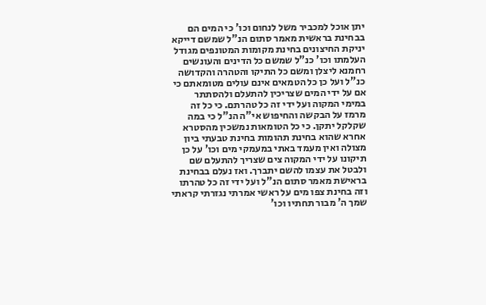יתן אוכל למכביר משל לנחום וכו' כי המים הם בבחינת בראשית מאמר סתום הנ"ל שמשם דייקא יניקת החיצונים בחינת מקומות המטונפים מגודל העלמתו וכו' כנ"ל שמשם כל הדינים והעונשים רחמנא ליצלן ומשם כל התיקו והטהרה והקדושה כנ"ל ועל כן כל הטמאים אינם עולים מטומאתם כי אם על ידי המים שצריכין להתעלם ולהסתתר במימי המקוה ועל ידי זה כל טהרתם. כי כל זה מרמז על הבקשה והחיפוש אי"ה הנ"ל כי במה שקלקל יתקן. כי כל הטומאות נמשכין מהסטרא אחרא שהוא בחינת תהומות בחינת טבעתי ביון מצולה ואין מעמד באתי במעמקי מים וכו' על כן תיקונו על ידי המקוה צים שצריך להתעלם שם ולבטל את עצמו להשם יתברך. ואז נעלם בבחינת בראישת מאמר סתום הנ"ל ועל ידי זה כל טהרתו וזה בחינת צפו מים על ראשי אמרתי נגזרתי קראתי שמך ה' מבור תחתיו וכו'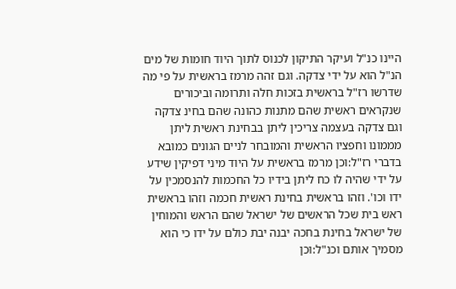היינו כנ"ל ועיקר התיקון לכנוס לתוך היוד חומות של מים הנ"ל הוא על ידי צדקה. וגם זהה מרמז בראשית על פי מה שדרשו רז"ל בראשית בזכות חלה ותרומה וביכורים שנקראים ראשית שהם מתנות כהונה שהם בחינ צדקה וגם צדקה בעצמה צריכין ליתן בבחינת ראשית ליתן מממונו וחפציו הראשית והמובחר לניים הגונים כמובא בדברי רז"ל:וכן מרמז בראשית על היוד מיני דפיקין שידע על ידי שהיה לו כח ליתן בידיו כל החכמות להנסמכין על ידו וכו'. וזהו בראשית בחינת ראשית חכמה וזהו בראשית ראש בית שכל הראשים של ישראל שהם הראש והמוחין של ישראל בחינת בחכה יבנה יבת כולם על ידו כי הוא מסמיך אותם וכנ"ל:וכן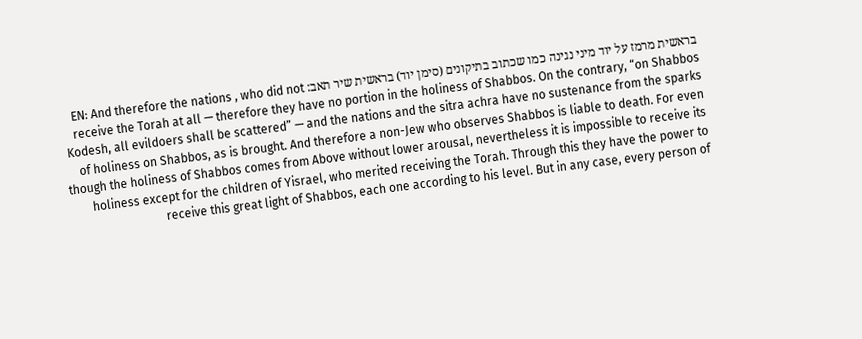בראשית מרמז על יוד מיני נגינה כמו שכתוב בתיקונים (סימן יוד) בראשית שיר תאב: EN: And therefore the nations , who did not receive the Torah at all — therefore they have no portion in the holiness of Shabbos. On the contrary, “on Shabbos Kodesh, all evildoers shall be scattered” — and the nations and the sitra achra have no sustenance from the sparks of holiness on Shabbos, as is brought. And therefore a non-Jew who observes Shabbos is liable to death. For even though the holiness of Shabbos comes from Above without lower arousal, nevertheless it is impossible to receive its holiness except for the children of Yisrael, who merited receiving the Torah. Through this they have the power to receive this great light of Shabbos, each one according to his level. But in any case, every person of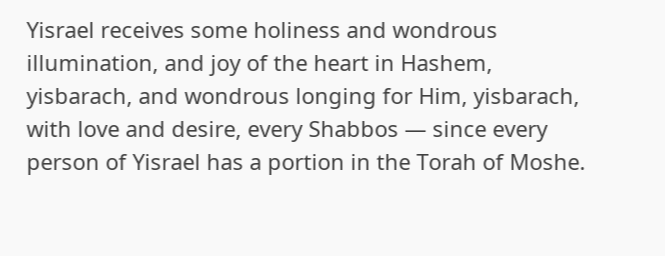Yisrael receives some holiness and wondrous illumination, and joy of the heart in Hashem, yisbarach, and wondrous longing for Him, yisbarach, with love and desire, every Shabbos — since every person of Yisrael has a portion in the Torah of Moshe.